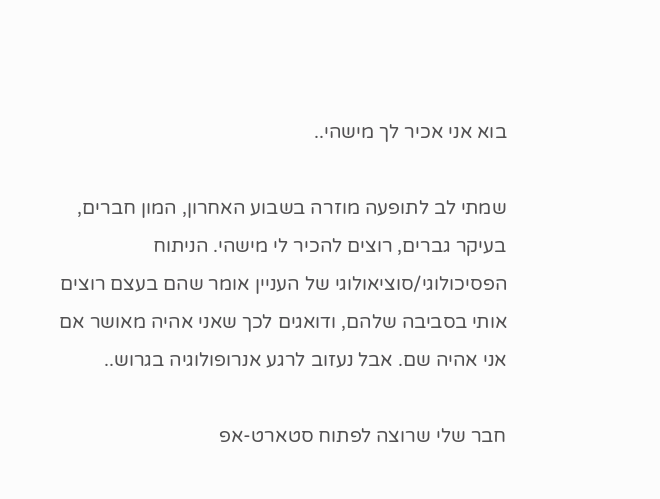בוא אני אכיר לך מישהי..

שמתי לב לתופעה מוזרה בשבוע האחרון, המון חברים, בעיקר גברים, רוצים להכיר לי מישהי. הניתוח הפסיכולוגי/סוציאולוגי של העניין אומר שהם בעצם רוצים אותי בסביבה שלהם, ודואגים לכך שאני אהיה מאושר אם אני אהיה שם. אבל נעזוב לרגע אנרופולוגיה בגרוש..

חבר שלי שרוצה לפתוח סטארט-אפ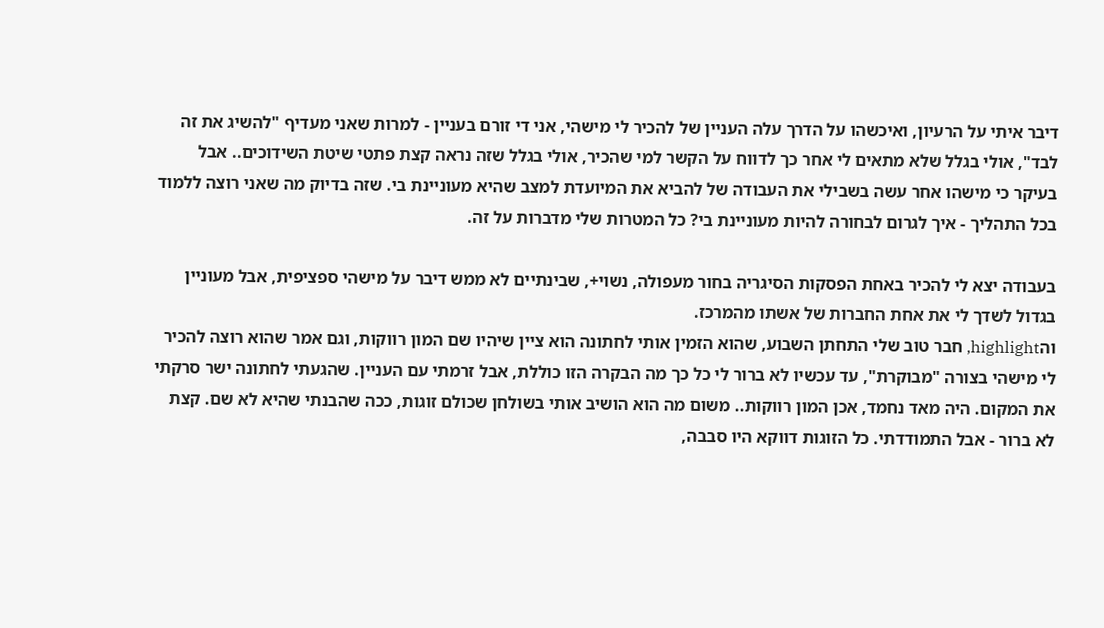דיבר איתי על הרעיון, ואיכשהו על הדרך עלה העניין של להכיר לי מישהי, אני די זורם בעניין - למרות שאני מעדיף "להשיג את זה לבד", אולי בגלל שלא מתאים לי אחר כך לדווח על הקשר למי שהכיר, אולי בגלל שזה נראה קצת פתטי שיטת השידוכים.. אבל בעיקר כי מישהו אחר עשה בשבילי את העבודה של להביא את המיועדת למצב שהיא מעוניינת בי. שזה בדיוק מה שאני רוצה ללמוד בכל התהליך - איך לגרום לבחורה להיות מעוניינת בי? כל המטרות שלי מדברות על זה.

בעבודה יצא לי להכיר באחת הפסקות הסיגריה בחור מעפולה, נשוי+, שבינתיים לא ממש דיבר על מישהי ספציפית, אבל מעוניין בגדול לשדך לי את אחת החברות של אשתו מהמרכז.
והhighlight, חבר טוב שלי התחתן השבוע, שהוא הזמין אותי לחתונה הוא ציין שיהיו שם המון רווקות, וגם אמר שהוא רוצה להכיר לי מישהי בצורה "מבוקרת", עד עכשיו לא ברור לי כל כך מה הבקרה הזו כוללת, אבל זרמתי עם העניין. שהגעתי לחתונה ישר סרקתי את המקום. היה מאד נחמד, אכן המון רווקות.. משום מה הוא הושיב אותי בשולחן שכולם זוגות, ככה שהבנתי שהיא לא שם. קצת לא ברור - אבל התמודדתי. כל הזוגות דווקא היו סבבה,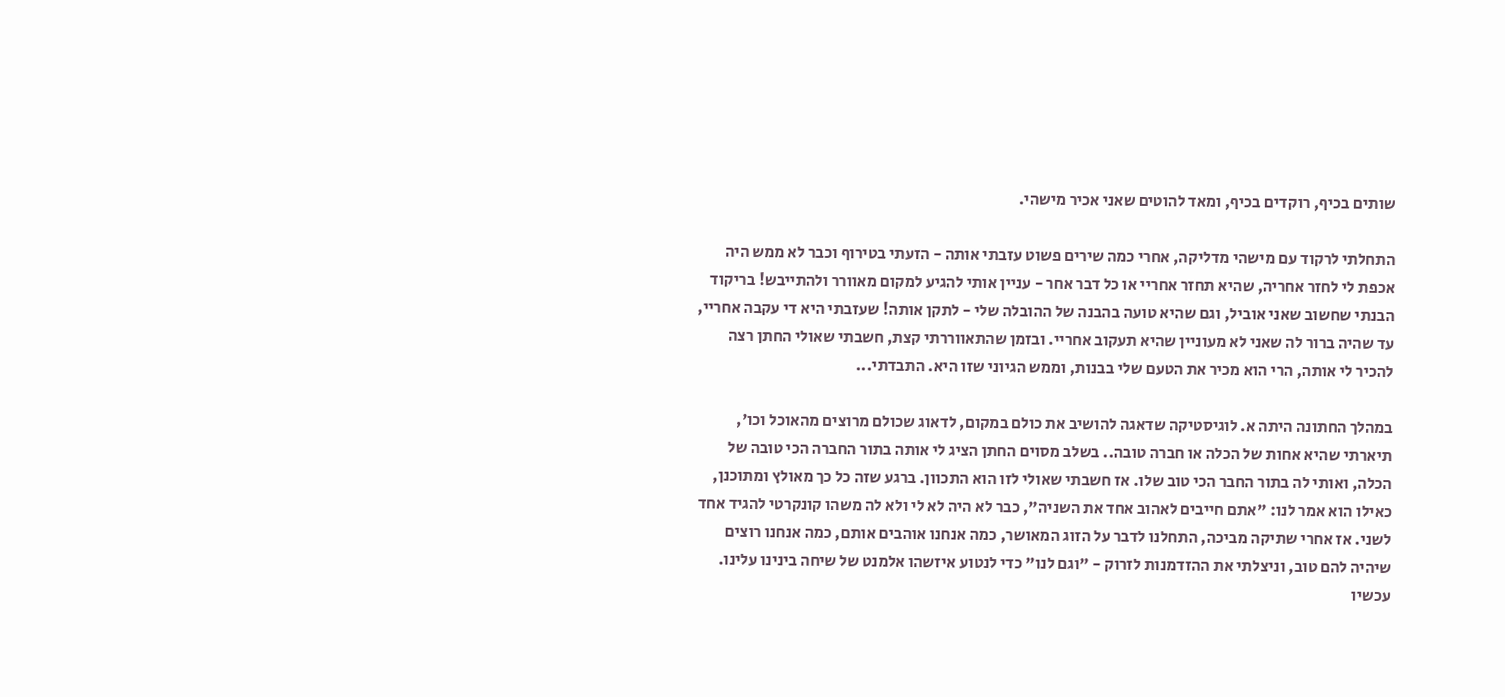שותים בכיף, רוקדים בכיף, ומאד להוטים שאני אכיר מישהי.

התחלתי לרקוד עם מישהי מדליקה, אחרי כמה שירים פשוט עזבתי אותה - הזעתי בטירוף וכבר לא ממש היה אכפת לי לחזר אחריה, שהיא תחזר אחריי או כל דבר אחר - עניין אותי להגיע למקום מאוורר ולהתייבש! בריקוד הבנתי שחשוב שאני אוביל, וגם שהיא טועה בהבנה של ההובלה שלי - לתקן אותה! שעזבתי היא די עקבה אחריי, עד שהיה ברור לה שאני לא מעוניין שהיא תעקוב אחריי. ובזמן שהתאווררתי קצת, חשבתי שאולי החתן רצה להכיר לי אותה, הרי הוא מכיר את הטעם שלי בבנות, וממש הגיוני שזו היא. התבדתי...

במהלך החתונה היתה א. לוגיסטיקה שדאגה להושיב את כולם במקום, לדאוג שכולם מרוצים מהאוכל וכו', תיארתי שהיא אחות של הכלה או חברה טובה.. בשלב מסוים החתן הציג לי אותה בתור החברה הכי טובה של הכלה, ואותי לה בתור החבר הכי טוב שלו. אז חשבתי שאולי לזו הוא התכוון. ברגע שזה כל כך מאולץ ומתוכנן, כאילו הוא אמר לנו: "אתם חייבים לאהוב אחד את השניה", כבר לא היה לא לי ולא לה משהו קונקרטי להגיד אחד לשני. אז אחרי שתיקה מביכה, התחלנו לדבר על הזוג המאושר, כמה אנחנו אוהבים אותם, כמה אנחנו רוצים שיהיה להם טוב, וניצלתי את ההזדמנות לזרוק - "וגם לנו" כדי לנטוע איזשהו אלמנט של שיחה בינינו עלינו. עכשיו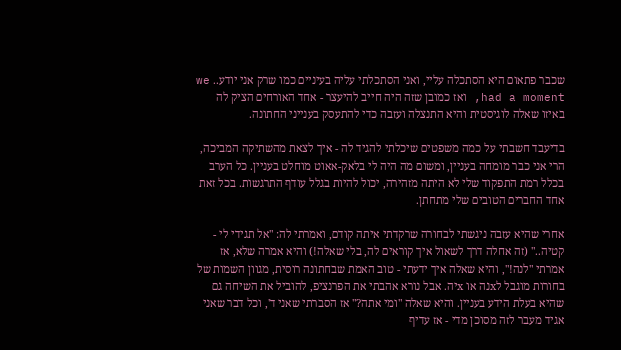שכבר פתאום היא הסתכלה עליי, ואני הסתכלתי עליה בעיניים כמו שרק אני יודע.. we had a moment, ואז כמובן שזה היה חייב להיעצר - אחד האורחים הציק לה באיזו שאלה לוגיסטית והיא התנצלה ועזבה כדי להתעסק בענייני החתונה.

בדיעבד חשבתי על כמה משפטים שיכלתי להגיד לה - איך לצאת מהשתיקה המביכה, הרי אני כבר מומחה בעניין, ומשום מה היה לי בלאק-אאוט מוחלט בעניין. כל הערב בכלל רמת התפקוד שלי לא היתה מזהירה, יכול להיות בגלל עודף התרגשות. בכל זאת אחד החברים הטובים שלי מתחתן.

אחרי שהיא עזבה ניגשתי לבחורה שרקדתי איתה קודם, ואמרתי לה: "אל תגידי לי - קטיה.." (זה אחלה דרך לשאול איך קוראים לה, בלי שאלה!) והיא אמרה שלא, אז אמרתי "לנה!", והיא שאלה איך ידעתי - טוב האמת שבחתונה רוסית, מגוון השמות של בחורות מוגבל לxנה או xיה. אבל נורא אהבתי את הפרנציפ, להוביל את השיחה גם שהיא בעלת הידע בעניין. והיא שאלה "ומי אתה?" אז הסברתי שאני ד', וכל דבר שאני אגיד מעבר לזה מסוכן מדי - אז עדיף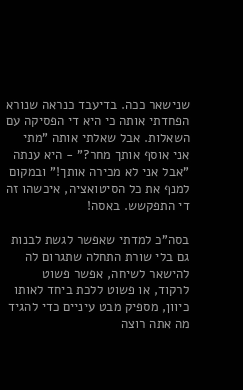שנישאר ככה. בדיעבד כנראה שנורא הפחדתי אותה כי היא די הפסיקה עם השאלות. אבל שאלתי אותה "מתי אני אוסף אותך מחר?" - היא ענתה "אבל אני לא מכירה אותך!" ובמקום למנף את כל הסיטואציה, איכשהו זה די התפקשש. באסה!

בסה"כ למדתי שאפשר לגשת לבנות גם בלי שורת התחלה שתגרום לה להישאר לשיחה, אפשר פשוט לרקוד, או פשוט ללכת ביחד לאותו כיוון, מספיק מבט עיניים כדי להגיד מה אתה רוצה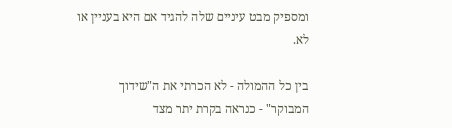ומספיק מבט עיניים שלה להגיד אם היא בעניין או לא.

בין כל ההמולה - לא הכרתי את ה"שידוך המבוקר" - כנראה בקרת יתר מצד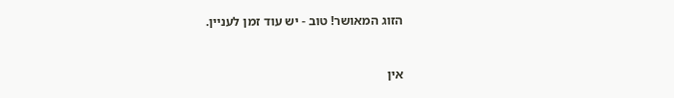הזוג המאושר! טוב - יש עוד זמן לעניין.


אין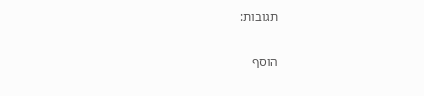תגובות:

הוסף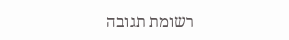רשומת תגובה